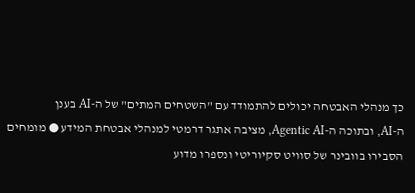כך מנהלי האבטחה יכולים להתמודד עם "השטחים המתים" של ה-AI בענן
ה-AI, ובתוכה ה-Agentic AI, מציבה אתגר דרמטי למנהלי אבטחת המידע ● מומחים הסבירו בוובינר של סוויט סקיוריטי ונספרו מדוע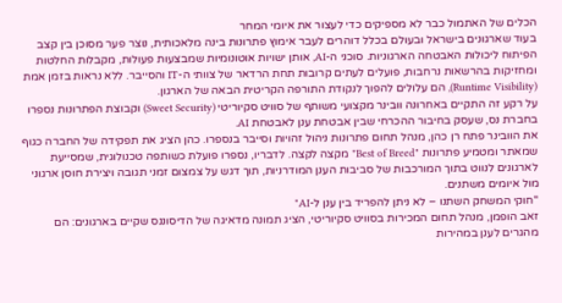הכלים של האתמול כבר לא מספיקים כדי לעצור את איומי המחר
בעוד שארגונים בישראל ובעולם בכלל דוהרים לעבר אימוץ פתרונות בינה מלאכותית, נוצר פער מסוכן בין קצב הפיתוח ליכולות האבטחה הארגוניות. סוכני ה-AI, אותן ישויות אוטונומיות שמבצעות פעולות, מקבלות החלטות ומחזיקות בהרשאות נרחבות, פועלים לעתים קרובות תחת הרדאר של צוותי ה-IT והסייבר. ללא נראות בזמן אמת (Runtime Visibility), הם עלולים להפוך לנקודת התורפה הקריטית הבאה של הארגון.
על רקע זה התקיים באחרונה וובינר מקצועי משותף של סוויט סקיוריטי (Sweet Security) וקבוצת הפתרונות נספרו בחברת נס, שעסק בחיבור ההכרחי שבין אבטחת ענן לאבטחת AI.
את הוובינר פתח רן כהן, מנהל תחום פתרונות ניהול זהויות וסייבר בנספרו. כהן הציג את תפקידה של החברה כגוף שמאתר ומטמיע פתרונות "Best of Breed" מקצה לקצה. לדבריו, נספרו פועלת כשותפה טכנולוגית, שמסייעת לארגונים לנווט בתוך המורכבות של סביבות הענן המודרניות, תוך דגש על צמצום זמני תגובה ויצירת חוסן ארגוני מול איומים משתנים.
"חוקי המשחק השתנו – לא ניתן להפריד בין ענן ל-AI"
זאב הופמן, מנהל תחום המכירות בסוויט סקיוריטי, הציג תמונה מדאיגה של הדיסוננס שקיים בארגונים: הם מהגרים לענן במהירות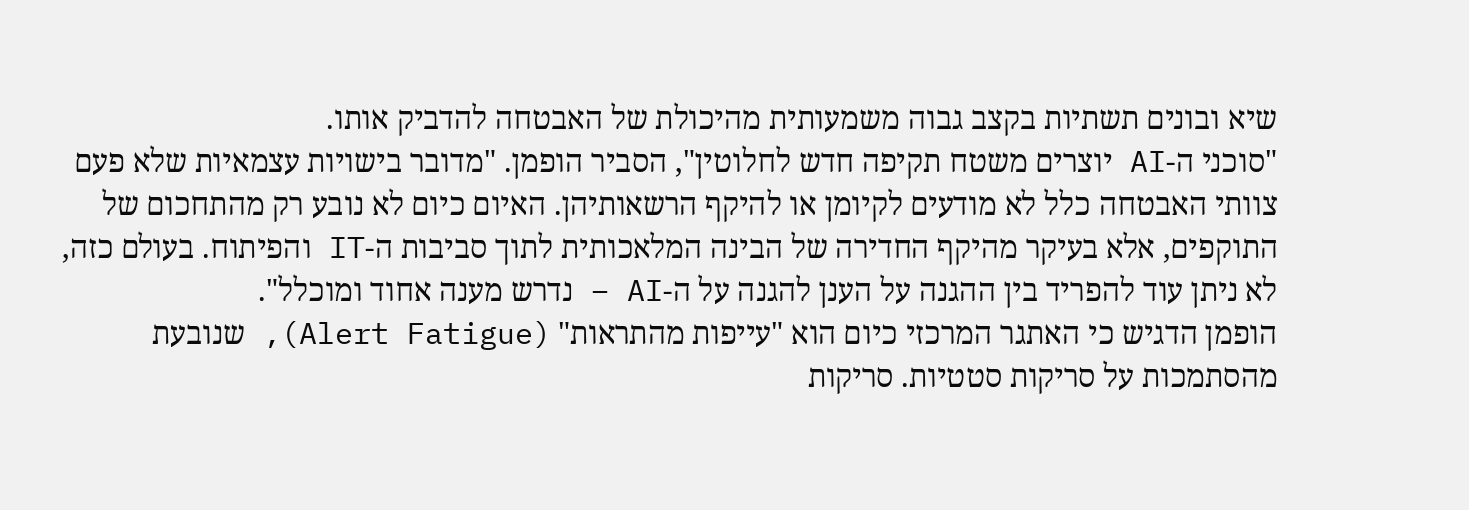שיא ובונים תשתיות בקצב גבוה משמעותית מהיכולת של האבטחה להדביק אותו.
"סוכני ה-AI יוצרים משטח תקיפה חדש לחלוטין", הסביר הופמן. "מדובר בישויות עצמאיות שלא פעם צוותי האבטחה כלל לא מודעים לקיומן או להיקף הרשאותיהן. האיום כיום לא נובע רק מהתחכום של התוקפים, אלא בעיקר מהיקף החדירה של הבינה המלאכותית לתוך סביבות ה-IT והפיתוח. בעולם כזה, לא ניתן עוד להפריד בין ההגנה על הענן להגנה על ה-AI – נדרש מענה אחוד ומוכלל".
הופמן הדגיש כי האתגר המרכזי כיום הוא "עייפות מהתראות" (Alert Fatigue), שנובעת מהסתמכות על סריקות סטטיות. סריקות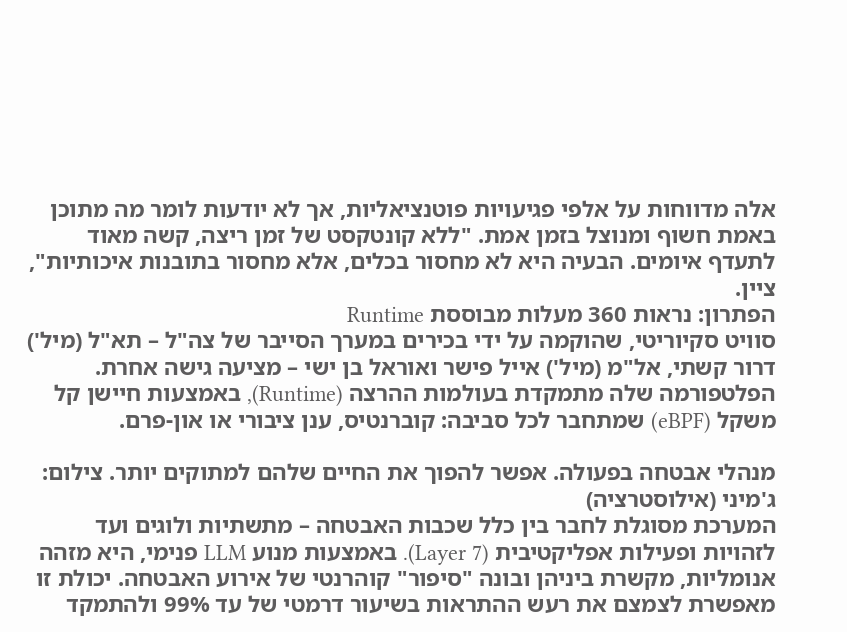אלה מדווחות על אלפי פגיעויות פוטנציאליות, אך לא יודעות לומר מה מתוכן באמת חשוף ומנוצל בזמן אמת. "ללא קונטקסט של זמן ריצה, קשה מאוד לתעדף איומים. הבעיה היא לא מחסור בכלים, אלא מחסור בתובנות איכותיות", ציין.
הפתרון: נראות 360 מעלות מבוססת Runtime
סוויט סקיוריטי, שהוקמה על ידי בכירים במערך הסייבר של צה"ל – תא"ל (מיל') דרור קשתי, אל"מ (מיל') אייל פישר ואוראל בן ישי – מציעה גישה אחרת. הפלטפורמה שלה מתמקדת בעולמות ההרצה (Runtime), באמצעות חיישן קל משקל (eBPF) שמתחבר לכל סביבה: קוברנטיס, ענן ציבורי או און-פרם.

מנהלי אבטחה בפעולה. אפשר להפוך את החיים שלהם למתוקים יותר. צילום: ג'מיני (אילוסטרציה)
המערכת מסוגלת לחבר בין כלל שכבות האבטחה – מתשתיות ולוגים ועד לזהויות ופעילות אפליקטיבית (Layer 7). באמצעות מנוע LLM פנימי, היא מזהה אנומליות, מקשרת ביניהן ובונה "סיפור" קוהרנטי של אירוע האבטחה. יכולת זו מאפשרת לצמצם את רעש ההתראות בשיעור דרמטי של עד 99% ולהתמקד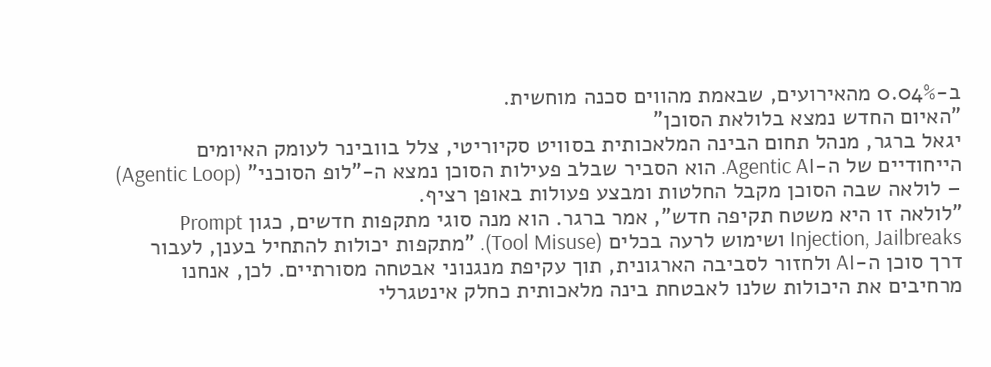ב-0.04% מהאירועים, שבאמת מהווים סכנה מוחשית.
"האיום החדש נמצא בלולאת הסוכן"
יגאל ברגר, מנהל תחום הבינה המלאכותית בסוויט סקיוריטי, צלל בוובינר לעומק האיומים הייחודיים של ה-Agentic AI. הוא הסביר שבלב פעילות הסוכן נמצא ה-"לופ הסוכני" (Agentic Loop) – לולאה שבה הסוכן מקבל החלטות ומבצע פעולות באופן רציף.
"לולאה זו היא משטח תקיפה חדש", אמר ברגר. הוא מנה סוגי מתקפות חדשים, כגון Prompt Injection, Jailbreaks ושימוש לרעה בכלים (Tool Misuse). "מתקפות יכולות להתחיל בענן, לעבור דרך סוכן ה-AI ולחזור לסביבה הארגונית, תוך עקיפת מנגנוני אבטחה מסורתיים. לכן, אנחנו מרחיבים את היכולות שלנו לאבטחת בינה מלאכותית כחלק אינטגרלי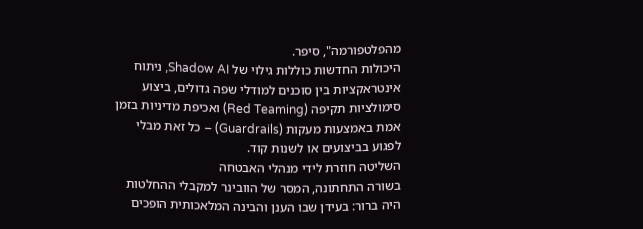מהפלטפורמה", סיפר.
היכולות החדשות כוללות גילוי של Shadow AI, ניתוח אינטראקציות בין סוכנים למודלי שפה גדולים, ביצוע סימולציות תקיפה (Red Teaming) ואכיפת מדיניות בזמן אמת באמצעות מעקות (Guardrails) – כל זאת מבלי לפגוע בביצועים או לשנות קוד.
השליטה חוזרת לידי מנהלי האבטחה
בשורה התחתונה, המסר של הוובינר למקבלי ההחלטות היה ברור: בעידן שבו הענן והבינה המלאכותית הופכים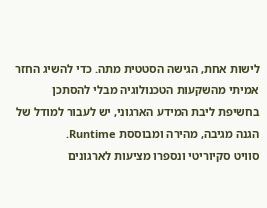לישות אחת, הגישה הסטטית מתה. כדי להשיג החזר אמיתי מהשקעות הטכנולוגיה מבלי להסתכן בחשיפת ליבת המידע הארגוני, יש לעבור למודל של הגנה מגיבה, מהירה ומבוססת Runtime.
סוויט סקיוריטי ונספרו מציעות לארגונים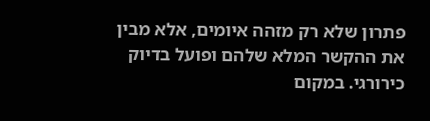פתרון שלא רק מזהה איומים, אלא מבין את ההקשר המלא שלהם ופועל בדיוק כירורגי. במקום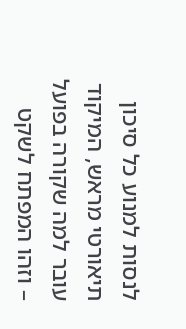לנסות למנוע כל סיכון תיאורטי מראש, המיקוד עובר למה שקורה בפועל – וזהו המפתח לשקט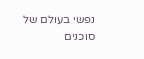נפשי בעולם של סוכנים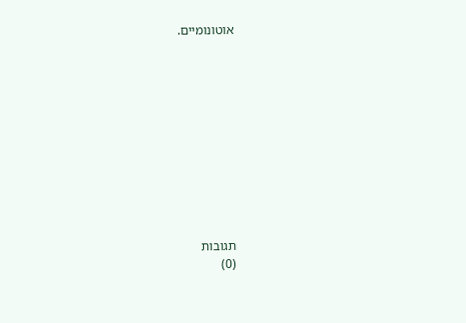אוטונומיים.











תגובות
(0)